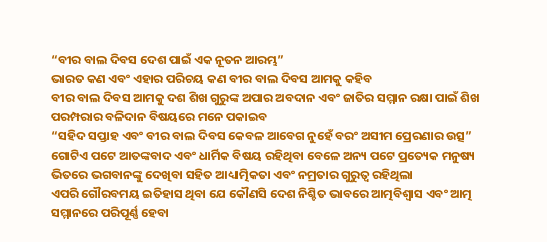“ବୀର ବାଲ ଦିବସ ଦେଶ ପାଇଁ ଏକ ନୂତନ ଆରମ୍ଭ”
ଭାରତ କଣ ଏବଂ ଏହାର ପରିଚୟ କଣ ବୀର ବାଲ ଦିବସ ଆମକୁ କହିବ
ବୀର ବାଲ ଦିବସ ଆମକୁ ଦଶ ଶିଖ ଗୁରୁଙ୍କ ଅପାର ଅବଦାନ ଏବଂ ଜାତିର ସମ୍ମାନ ରକ୍ଷା ପାଇଁ ଶିଖ ପରମ୍ପରାର ବଳିଦାନ ବିଷୟରେ ମନେ ପକାଇବ
“ସହିଦ ସପ୍ତାହ ଏବଂ ବୀର ବାଲ ଦିବସ କେବଳ ଆବେଗ ନୁହେଁ ବରଂ ଅସୀମ ପ୍ରେରଣାର ଉତ୍ସ”
ଗୋଟିଏ ପଟେ ଆତଙ୍କବାଦ ଏବଂ ଧାର୍ମିକ ବିଷୟ ରହିଥିବା ବେଳେ ଅନ୍ୟ ପଟେ ପ୍ରତ୍ୟେକ ମନୁଷ୍ୟ ଭିତରେ ଭଗବାନଙ୍କୁ ଦେଖିବା ସହିତ ଆଧ୍ୟାତ୍ମିକତା ଏବଂ ନମ୍ରତାର ଗୁରୁତ୍ବ ରହିଥିଲା
ଏପରି ଗୌରବମୟ ଇତିହାସ ଥିବା ଯେ କୌଣସି ଦେଶ ନିଶ୍ଚିତ ଭାବରେ ଆତ୍ମବିଶ୍ୱାସ ଏବଂ ଆତ୍ମ ସମ୍ମାନରେ ପରିପୂର୍ଣ୍ଣ ହେବା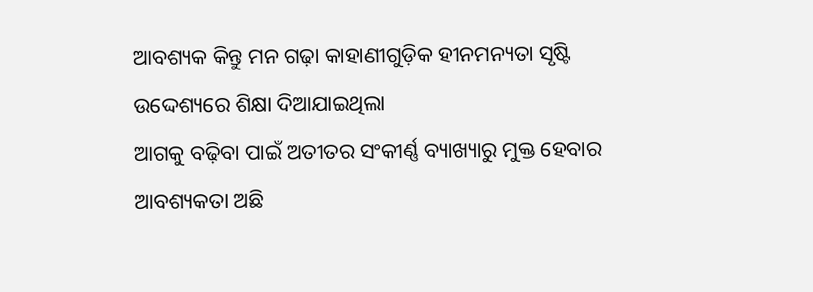ଆବଶ୍ୟକ କିନ୍ତୁ ମନ ଗଢ଼ା କାହାଣୀଗୁଡ଼ିକ ହୀନମନ୍ୟତା ସୃଷ୍ଟି ଉଦ୍ଦେଶ୍ୟରେ ଶିକ୍ଷା ଦିଆଯାଇଥିଲା
ଆଗକୁ ବଢ଼ିବା ପାଇଁ ଅତୀତର ସଂକୀର୍ଣ୍ଣ ବ୍ୟାଖ୍ୟାରୁ ମୁକ୍ତ ହେବାର ଆବଶ୍ୟକତା ଅଛି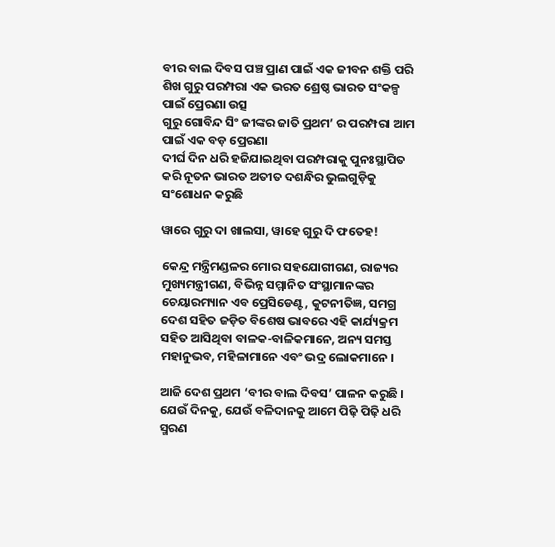ବୀର ବାଲ ଦିବସ ପଞ୍ଚ ପ୍ରାଣ ପାଇଁ ଏକ ଜୀବନ ଶକ୍ତି ପରି
ଶିଖ ଗୁରୁ ପରମ୍ପରା ଏକ ଭରତ ଶ୍ରେଷ୍ଠ ଭାରତ ସଂକଳ୍ପ ପାଇଁ ପ୍ରେରଣା ଉତ୍ସ
ଗୁରୁ ଗୋବିନ୍ଦ ସିଂ ଜୀଙ୍କର ଜାତି ପ୍ରଥମ’ ର ପରମ୍ପରା ଆମ ପାଇଁ ଏକ ବଡ଼ ପ୍ରେରଣା
ଦୀର୍ଘ ଦିନ ଧରି ହଜିଯାଇଥିବା ପରମ୍ପରାକୁ ପୁନଃସ୍ଥାପିତ କରି ନୂତନ ଭାରତ ଅତୀତ ଦଶନ୍ଧିର ଭୁଲଗୁଡ଼ିକୁ ସଂଶୋଧନ କରୁଛି

ୱାରେ ଗୁରୁ ଦା ଖାଲସା, ୱାହେ ଗୁରୁ ଦି ଫତେହ!

କେନ୍ଦ୍ର ମନ୍ତ୍ରିମଣ୍ଡଳର ମୋର ସହଯୋଗୀଗଣ, ରାଜ୍ୟର ମୁଖ୍ୟମନ୍ତ୍ରୀଗଣ, ବିଭିନ୍ନ ସମ୍ମାନିତ ସଂସ୍ଥାମାନଙ୍କର ଚେୟାରମ୍ୟାନ ଏବ ପ୍ରେସିଡେଣ୍ଟ, କୁଟନୀତିଜ୍ଞ, ସମଗ୍ର ଦେଶ ସହିତ ଜଡ଼ିତ ବିଶେଷ ଭାବରେ ଏହି କାର୍ଯ୍ୟକ୍ରମ ସହିତ ଆସିଥିବା ବାଳକ-ବାଳିକମାନେ, ଅନ୍ୟ ସମସ୍ତ ମହାନୁଭବ, ମହିଳାମାନେ ଏବଂ ଭଦ୍ର ଲୋକମାନେ ।

ଆଜି ଦେଶ ପ୍ରଥମ ‘ବୀର ବାଲ ଦିବସ’ ପାଳନ କରୁଛି । ଯେଉଁ ଦିନକୁ, ଯେଉଁ ବଳିଦାନକୁ ଆମେ ପିଢ଼ି ପିଢ଼ି ଧରି ସ୍ମରଣ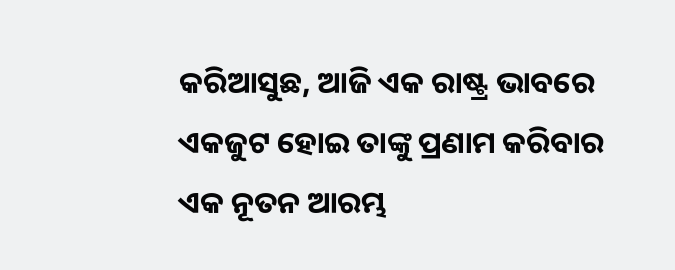କରିଆସୁଛ, ଆଜି ଏକ ରାଷ୍ଟ୍ର ଭାବରେ ଏକଜୁଟ ହୋଇ ତାଙ୍କୁ ପ୍ରଣାମ କରିବାର ଏକ ନୂତନ ଆରମ୍ଭ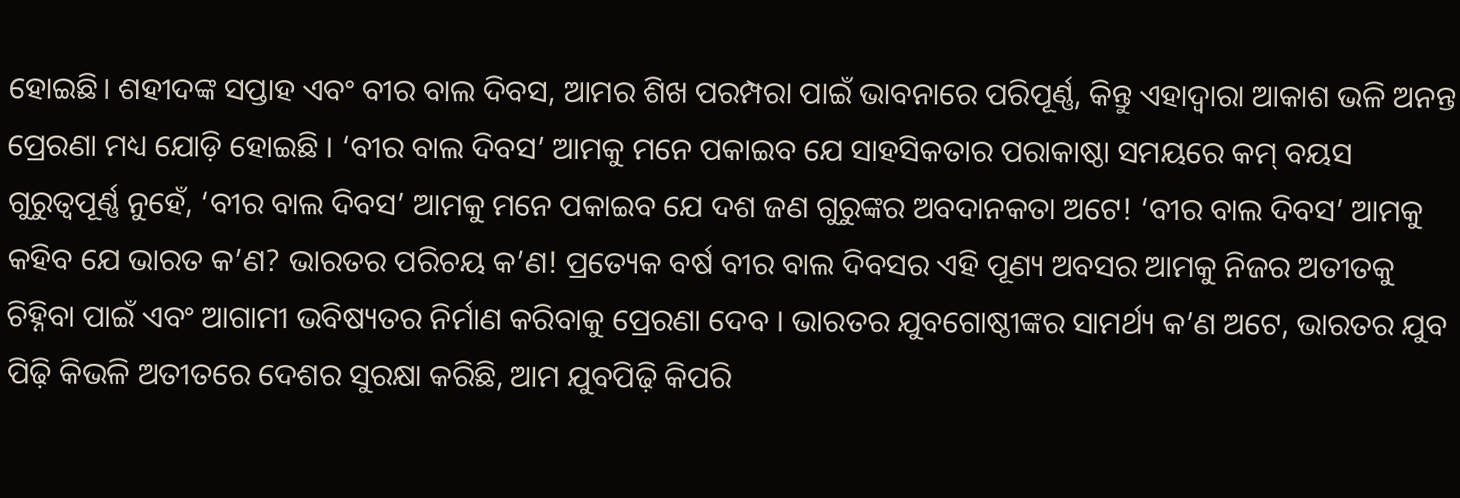ହୋଇଛି। ଶହୀଦଙ୍କ ସପ୍ତାହ ଏବଂ ବୀର ବାଲ ଦିବସ, ଆମର ଶିଖ ପରମ୍ପରା ପାଇଁ ଭାବନାରେ ପରିପୂର୍ଣ୍ଣ, କିନ୍ତୁ ଏହାଦ୍ୱାରା ଆକାଶ ଭଳି ଅନନ୍ତ ପ୍ରେରଣା ମଧ୍ୟ ଯୋଡ଼ି ହୋଇଛି । ‘ବୀର ବାଲ ଦିବସ’ ଆମକୁ ମନେ ପକାଇବ ଯେ ସାହସିକତାର ପରାକାଷ୍ଠା ସମୟରେ କମ୍ ବୟସ ଗୁରୁତ୍ୱପୂର୍ଣ୍ଣ ନୁହେଁ, ‘ବୀର ବାଲ ଦିବସ’ ଆମକୁ ମନେ ପକାଇବ ଯେ ଦଶ ଜଣ ଗୁରୁଙ୍କର ଅବଦାନକତା ଅଟେ! ‘ବୀର ବାଲ ଦିବସ’ ଆମକୁ କହିବ ଯେ ଭାରତ କ’ଣ? ଭାରତର ପରିଚୟ କ’ଣ! ପ୍ରତ୍ୟେକ ବର୍ଷ ବୀର ବାଲ ଦିବସର ଏହି ପୂଣ୍ୟ ଅବସର ଆମକୁ ନିଜର ଅତୀତକୁ ଚିହ୍ନିବା ପାଇଁ ଏବଂ ଆଗାମୀ ଭବିଷ୍ୟତର ନିର୍ମାଣ କରିବାକୁ ପ୍ରେରଣା ଦେବ । ଭାରତର ଯୁବଗୋଷ୍ଠୀଙ୍କର ସାମର୍ଥ୍ୟ କ’ଣ ଅଟେ, ଭାରତର ଯୁବ ପିଢ଼ି କିଭଳି ଅତୀତରେ ଦେଶର ସୁରକ୍ଷା କରିଛି, ଆମ ଯୁବପିଢ଼ି କିପରି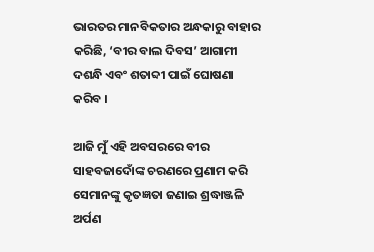ଭାରତର ମାନବିକତାର ଅନ୍ଧକାରୁ ବାହାର କରିଛି, ‘ବୀର ବାଲ ଦିବସ’ ଆଗାମୀ ଦଶନ୍ଧି ଏବଂ ଶତାବ୍ଦୀ ପାଇଁ ଘୋଷଣା କରିବ ।

ଆଜି ମୁଁ ଏହି ଅବସରରେ ବୀର ସାହବଜାଦୋଁଙ୍କ ଚରଣରେ ପ୍ରଣାମ କରି ସେମାନଙ୍କୁ କୃତଜ୍ଞତା ଜଣାଇ ଶ୍ରଦ୍ଧାଞ୍ଜଳି ଅର୍ପଣ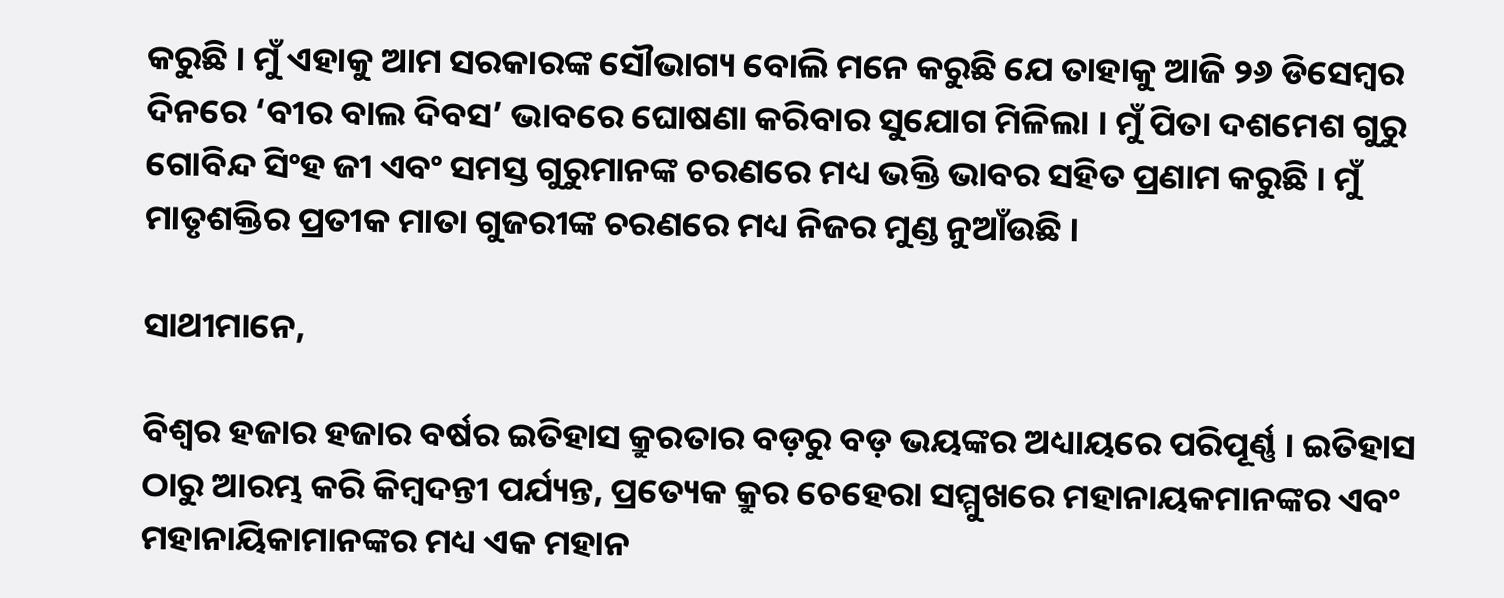କରୁଛି । ମୁଁ ଏହାକୁ ଆମ ସରକାରଙ୍କ ସୌଭାଗ୍ୟ ବୋଲି ମନେ କରୁଛି ଯେ ତାହାକୁ ଆଜି ୨୬ ଡିସେମ୍ବର ଦିନରେ ‘ବୀର ବାଲ ଦିବସ’ ଭାବରେ ଘୋଷଣା କରିବାର ସୁଯୋଗ ମିଳିଲା । ମୁଁ ପିତା ଦଶମେଶ ଗୁରୁ ଗୋବିନ୍ଦ ସିଂହ ଜୀ ଏବଂ ସମସ୍ତ ଗୁରୁମାନଙ୍କ ଚରଣରେ ମଧ୍ୟ ଭକ୍ତି ଭାବର ସହିତ ପ୍ରଣାମ କରୁଛି । ମୁଁ ମାତୃଶକ୍ତିର ପ୍ରତୀକ ମାତା ଗୁଜରୀଙ୍କ ଚରଣରେ ମଧ୍ୟ ନିଜର ମୁଣ୍ଡ ନୁଆଁଉଛି ।

ସାଥୀମାନେ,

ବିଶ୍ୱର ହଜାର ହଜାର ବର୍ଷର ଇତିହାସ କ୍ରୁରତାର ବଡ଼ରୁ ବଡ଼ ଭୟଙ୍କର ଅଧ୍ୟାୟରେ ପରିପୂର୍ଣ୍ଣ । ଇତିହାସ ଠାରୁ ଆରମ୍ଭ କରି କିମ୍ବଦନ୍ତୀ ପର୍ଯ୍ୟନ୍ତ, ପ୍ରତ୍ୟେକ କ୍ରୁର ଚେହେରା ସମ୍ମୁଖରେ ମହାନାୟକମାନଙ୍କର ଏବଂ ମହାନାୟିକାମାନଙ୍କର ମଧ୍ୟ ଏକ ମହାନ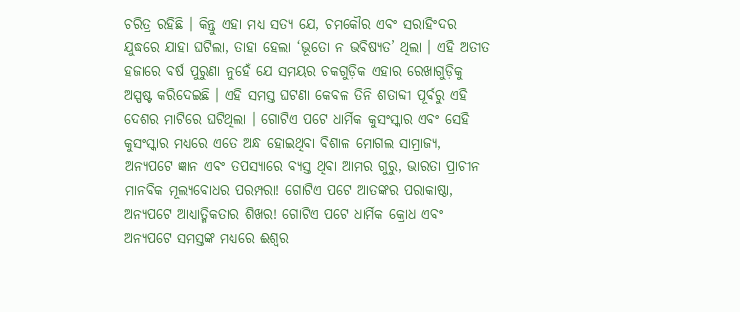ଚରିତ୍ର ରହିଛି । କିନ୍ତୁ ଏହା ମଧ୍ୟ ସତ୍ୟ ଯେ, ଚମକୌର ଏବଂ ସରାହିଂଦର ଯୁଦ୍ଧରେ ଯାହା ଘଟିଲା, ତାହା ହେଲା ‘ଭୂତୋ ନ ଭବିଷ୍ୟତ’ ଥିଲା । ଏହି ଅତୀତ ହଜାରେ ବର୍ଷ ପୁରୁଣା ନୁହେଁ ଯେ ସମୟର ଚକଗୁଡ଼ିକ ଏହାର ରେଖାଗୁଡ଼ିକୁ ଅସ୍ପଷ୍ଟ କରିଦେଇଛି । ଏହି ସମସ୍ତ ଘଟଣା କେବଳ ତିନି ଶତାବ୍ଦୀ ପୂର୍ବରୁ ଏହି ଦେଶର ମାଟିରେ ଘଟିଥିଲା । ଗୋଟିଏ ପଟେ ଧାର୍ମିକ କୁସଂସ୍କାର ଏବଂ ସେହି କୁସଂସ୍କାର ମଧ୍ୟରେ ଏତେ ଅନ୍ଧ ହୋଇଥିବା ବିଶାଳ ମୋଗଲ ସାମ୍ରାଜ୍ୟ, ଅନ୍ୟପଟେ ଜ୍ଞାନ ଏବଂ ତପସ୍ୟାରେ ବ୍ୟସ୍ତ ଥିବା ଆମର ଗୁରୁ, ଭାରତା ପ୍ରାଚୀନ ମାନବିକ ମୂଲ୍ୟବୋଧର ପରମ୍ପରା! ଗୋଟିଏ ପଟେ ଆତଙ୍କର ପରାକାଷ୍ଠା, ଅନ୍ୟପଟେ ଆଧ୍ୟାତ୍ମିକତାର ଶିଖର! ଗୋଟିଏ ପଟେ ଧାର୍ମିକ କ୍ରୋଧ ଏବଂ ଅନ୍ୟପଟେ ସମସ୍ତଙ୍କ ମଧ୍ୟରେ ଈଶ୍ୱର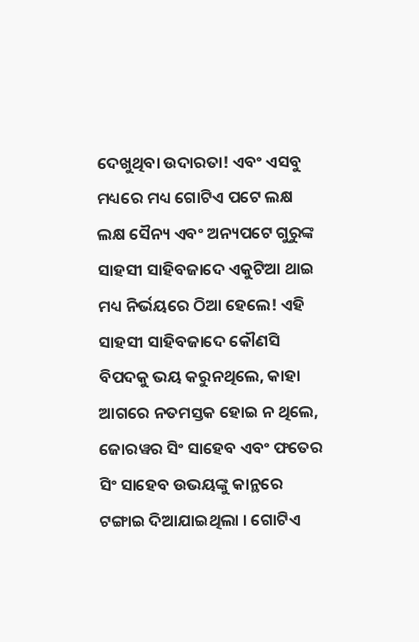ଦେଖୁଥିବା ଉଦାରତା! ଏବଂ ଏସବୁ ମଧ୍ୟରେ ମଧ୍ୟ ଗୋଟିଏ ପଟେ ଲକ୍ଷ ଲକ୍ଷ ସୈନ୍ୟ ଏବଂ ଅନ୍ୟପଟେ ଗୁରୁଙ୍କ ସାହସୀ ସାହିବଜାଦେ ଏକୁଟିଆ ଥାଇ ମଧ୍ୟ ନିର୍ଭୟରେ ଠିଆ ହେଲେ! ଏହି ସାହସୀ ସାହିବଜାଦେ କୌଣସି ବିପଦକୁ ଭୟ କରୁନଥିଲେ, କାହା ଆଗରେ ନତମସ୍ତକ ହୋଇ ନ ଥିଲେ, ଜୋରୱର ସିଂ ସାହେବ ଏବଂ ଫତେର ସିଂ ସାହେବ ଉଭୟଙ୍କୁ କାନ୍ଥରେ ଟଙ୍ଗାଇ ଦିଆଯାଇଥିଲା । ଗୋଟିଏ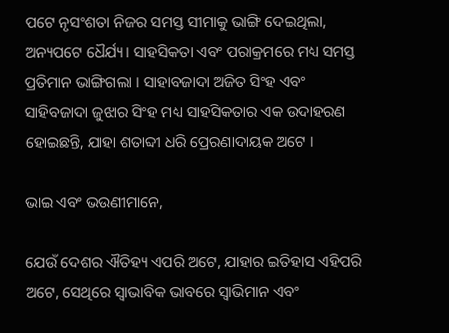ପଟେ ନୃସଂଶତା ନିଜର ସମସ୍ତ ସୀମାକୁ ଭାଙ୍ଗି ଦେଇଥିଲା, ଅନ୍ୟପଟେ ଧୈର୍ଯ୍ୟ। ସାହସିକତା ଏବଂ ପରାକ୍ରମରେ ମଧ୍ୟ ସମସ୍ତ ପ୍ରତିମାନ ଭାଙ୍ଗିଗଲା । ସାହାବଜାଦା ଅଜିତ ସିଂହ ଏବଂ ସାହିବଜାଦା ଜୁଝାର ସିଂହ ମଧ୍ୟ ସାହସିକତାର ଏକ ଉଦାହରଣ ହୋଇଛନ୍ତି, ଯାହା ଶତାବ୍ଦୀ ଧରି ପ୍ରେରଣାଦାୟକ ଅଟେ ।

ଭାଇ ଏବଂ ଭଉଣୀମାନେ,

ଯେଉଁ ଦେଶର ଐତିହ୍ୟ ଏପରି ଅଟେ, ଯାହାର ଇତିହାସ ଏହିପରି ଅଟେ, ସେଥିରେ ସ୍ୱାଭାବିକ ଭାବରେ ସ୍ୱାଭିମାନ ଏବଂ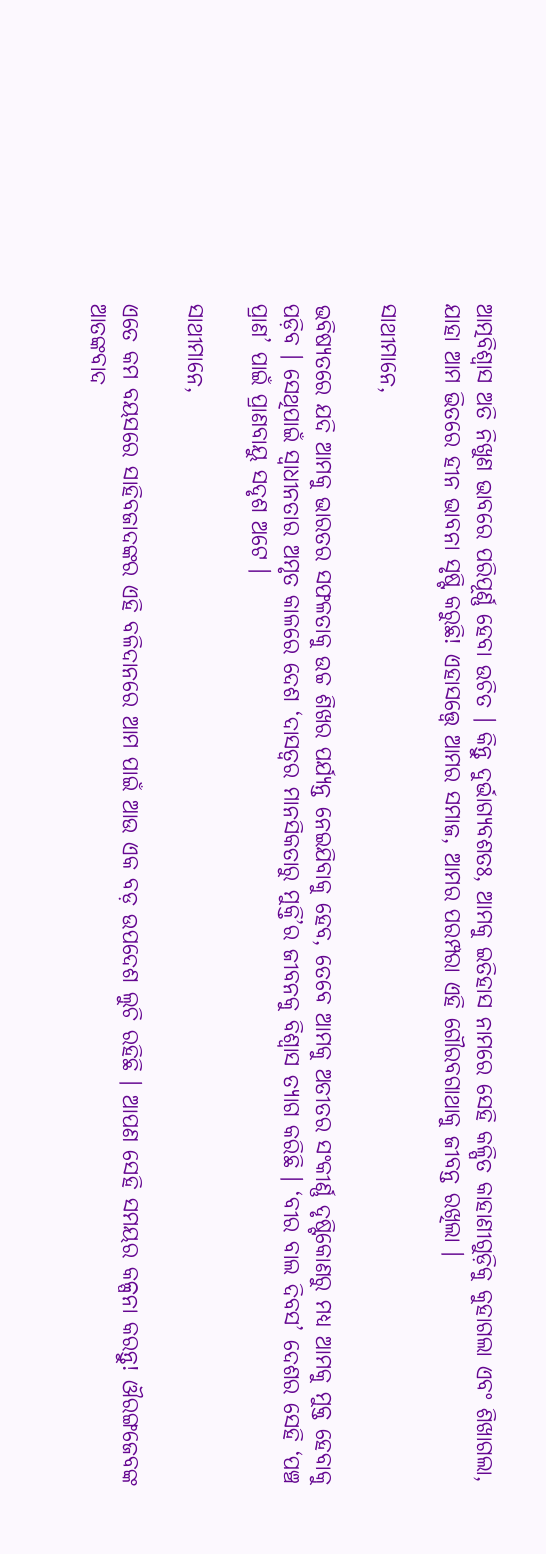ଆତ୍ମବିଶ୍ୱାସ ଅତି ନିଖୁଣ ଭାବରେ ପରିପୂର୍ଣ୍ଣ ହେବା ଉଚିତ । କିନ୍ତୁ ଦୁର୍ଭାଗ୍ୟବଶତଃ, ଆମକୁ ଇତିହାସ ନାମରେ ସେହି କଳ୍ପିତ କାହାଣୀଗୁଡ଼ିକୁ କୁହାଗଲା ଏବଂ ଶିଖାଗଲା, ଯାହା ଆମ ଭିତରେ ହୀନ ଭାବନା ସୃଷ୍ଟି କରୁଛି! ଏହାସତ୍ତ୍ୱେ ଆମର ସମାଜ, ଆମର ପରମ୍ପରା ଏହି ଗୌରବଗାଥାକୁ ଜୀବନ୍ତ ରଖିଲା ।

ସାଥୀମାନେ,

ଭବିଷ୍ୟତରେ ଯଦି ଆମକୁ ଭାରତର ସଫଳତାକୁ ଉଚ୍ଚ ଶିଖର ପର୍ଯ୍ୟନ୍ତ ନେଇଯିବାକୁ ହେବ, ତେବେ ଆମକୁ ଅତୀତର ସଂକୀର୍ଣ୍ଣ ଦୃଷ୍ଟିକୋଣରୁ ମଧ୍ୟ ଆମକୁ ମୁକ୍ତ ହେବାକୁ ପଡ଼ିବ । ସେଥିପାଇଁ ସ୍ୱାଧୀନତାର ଅମୃତ କାଳରେ ଦେଶ ‘ଦାସତ୍ୱର ମାନସିକତାରୁ ମୁକ୍ତି’ର ଜୀବନକୁ ବିଶ୍ୱାସ ତ୍ୟାଗ କରିଛି । ‘ବୀର ବାଲ ଦିବସ’ ଦେଶର ସେହି ‘ପଞ୍ଚ ପ୍ରାଣ’ ପାଇଁ ପ୍ରାଣବାୟୁ ସଦୃଶ ଅଟେ ।

ସାଥୀମାନେ,

ଏତେ କମ ବୟସରେ ସାହିବଜାଦଙ୍କର ଏହି ବଳିଦାନରେ ଆମ ପାଇଁ ଆଉ ଏକ ବଡ଼ ଉପଦେଶ ଲୁଚି ରହିଛି । ଆପଣ ସେହି ସମୟର କଳ୍ପନା କରନ୍ତୁ! ଔରଙ୍ଗଜେବଙ୍କ ଆତଙ୍କବାଦ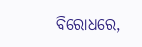ବିରୋଧରେ,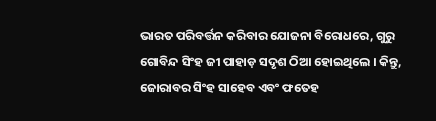ଭାରତ ପରିବର୍ତ୍ତନ କରିବାର ଯୋଜନା ବିରୋଧରେ, ଗୁରୁ ଗୋବିନ୍ଦ ସିଂହ ଜୀ ପାହାଡ଼ ସଦୃଶ ଠିଆ ହୋଇଥିଲେ । କିନ୍ତୁ, ଜୋରାବର ସିଂହ ସାହେବ ଏବଂ ଫତେହ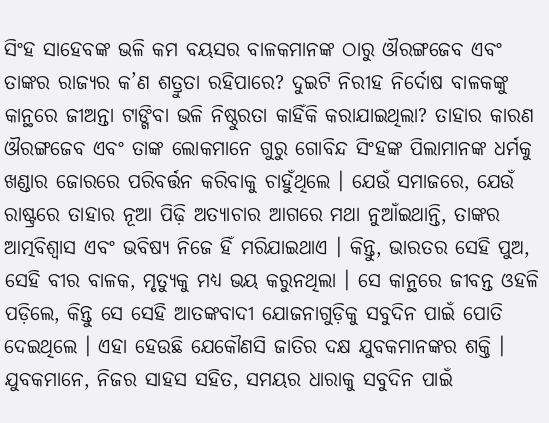ସିଂହ ସାହେବଙ୍କ ଭଳି କମ ବୟସର ବାଳକମାନଙ୍କ ଠାରୁ ଔରଙ୍ଗଜେବ ଏବଂ ତାଙ୍କର ରାଜ୍ୟର କ’ଣ ଶତ୍ରୁତା ରହିପାରେ? ଦୁଇଟି ନିରୀହ ନିର୍ଦୋଷ ବାଳକଙ୍କୁ କାନ୍ଥରେ ଜୀଅନ୍ତା ଟାଙ୍ଗିବା ଭଳି ନିଷ୍ଠୁରତା କାହିଁକି କରାଯାଇଥିଲା? ତାହାର କାରଣ ଔରଙ୍ଗଜେବ ଏବଂ ତାଙ୍କ ଲୋକମାନେ ଗୁରୁ ଗୋବିନ୍ଦ ସିଂହଙ୍କ ପିଲାମାନଙ୍କ ଧର୍ମକୁ ଖଣ୍ଡାର ଜୋରରେ ପରିବର୍ତ୍ତନ କରିବାକୁ ଚାହୁଁଥିଲେ । ଯେଉଁ ସମାଜରେ, ଯେଉଁ ରାଷ୍ଟ୍ରରେ ତାହାର ନୂଆ ପିଢ଼ି ଅତ୍ୟାଚାର ଆଗରେ ମଥା ନୁଆଁଇଥାନ୍ତି, ତାଙ୍କର ଆତ୍ମବିଶ୍ୱାସ ଏବଂ ଭବିଷ୍ୟ ନିଜେ ହିଁ ମରିଯାଇଥାଏ । କିନ୍ତୁ, ଭାରତର ସେହି ପୁଅ, ସେହି ବୀର ବାଳକ, ମୃତ୍ୟୁକୁ ମଧ୍ୟ ଭୟ କରୁନଥିଲା । ସେ କାନ୍ଥରେ ଜୀବନ୍ତ ଓହଳି ପଡ଼ିଲେ, କିନ୍ତୁ ସେ ସେହି ଆତଙ୍କବାଦୀ ଯୋଜନାଗୁଡ଼ିକୁ ସବୁଦିନ ପାଇଁ ପୋତି ଦେଇଥିଲେ । ଏହା ହେଉଛି ଯେକୌଣସି ଜାତିର ଦକ୍ଷ ଯୁବକମାନଙ୍କର ଶକ୍ତି । ଯୁବକମାନେ, ନିଜର ସାହସ ସହିତ, ସମୟର ଧାରାକୁ ସବୁଦିନ ପାଇଁ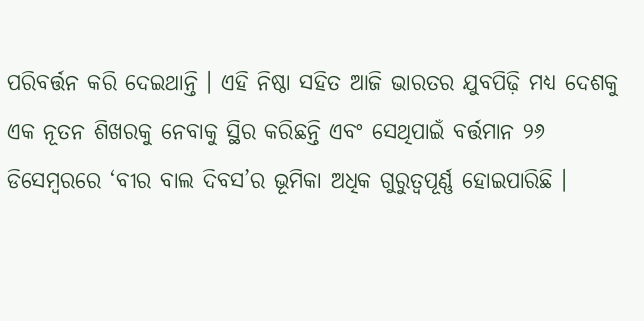ପରିବର୍ତ୍ତନ କରି ଦେଇଥାନ୍ତି । ଏହି ନିଷ୍ଠା ସହିତ ଆଜି ଭାରତର ଯୁବପିଢ଼ି ମଧ୍ୟ ଦେଶକୁ ଏକ ନୂତନ ଶିଖରକୁ ନେବାକୁ ସ୍ଥିର କରିଛନ୍ତି ଏବଂ ସେଥିପାଇଁ ବର୍ତ୍ତମାନ ୨୬ ଡିସେମ୍ବରରେ ‘ବୀର ବାଲ ଦିବସ’ର ଭୂମିକା ଅଧିକ ଗୁରୁତ୍ୱପୂର୍ଣ୍ଣ ହୋଇପାରିଛି ।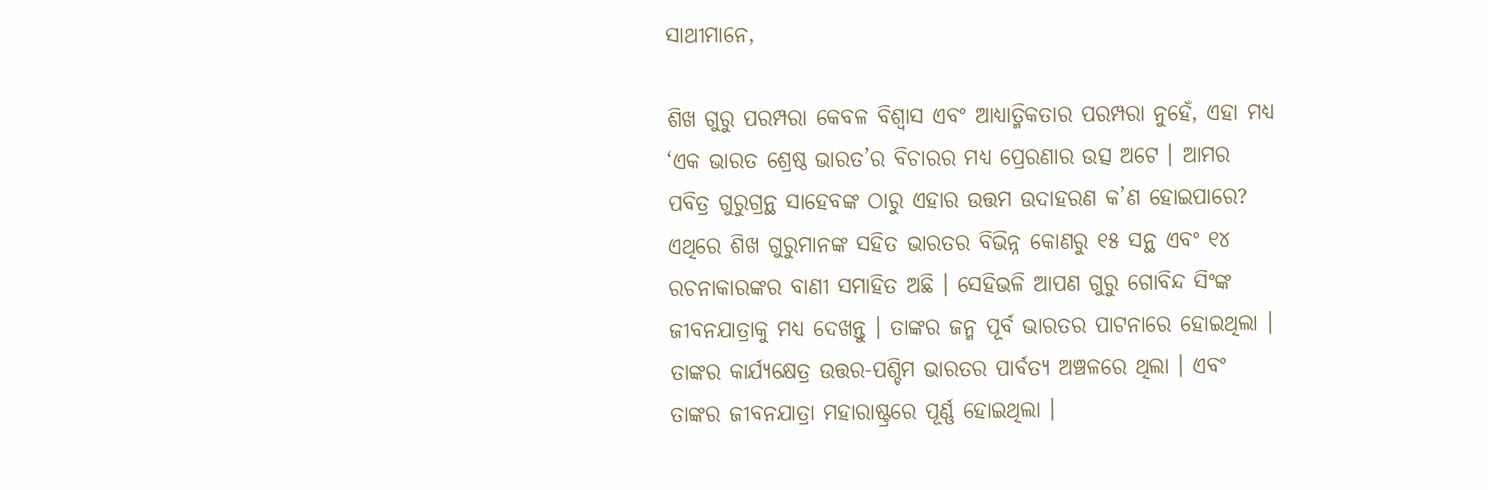ସାଥୀମାନେ,

ଶିଖ ଗୁରୁ ପରମ୍ପରା କେବଳ ବିଶ୍ୱାସ ଏବଂ ଆଧ୍ୟାତ୍ମିକତାର ପରମ୍ପରା ନୁହେଁ, ଏହା ମଧ୍ୟ ‘ଏକ ଭାରତ ଶ୍ରେଷ୍ଠ ଭାରତ’ର ବିଚାରର ମଧ୍ୟ ପ୍ରେରଣାର ଉତ୍ସ ଅଟେ । ଆମର ପବିତ୍ର ଗୁରୁଗ୍ରନ୍ଥ ସାହେବଙ୍କ ଠାରୁ ଏହାର ଉତ୍ତମ ଉଦାହରଣ କ’ଣ ହୋଇପାରେ? ଏଥିରେ ଶିଖ ଗୁରୁମାନଙ୍କ ସହିତ ଭାରତର ବିଭିନ୍ନ କୋଣରୁ ୧୫ ସନ୍ଥ ଏବଂ ୧୪ ରଚନାକାରଙ୍କର ବାଣୀ ସମାହିତ ଅଛି । ସେହିଭଳି ଆପଣ ଗୁରୁ ଗୋବିନ୍ଦ ସିଂଙ୍କ ଜୀବନଯାତ୍ରାକୁ ମଧ୍ୟ ଦେଖନ୍ତୁ । ତାଙ୍କର ଜନ୍ମ ପୂର୍ବ ଭାରତର ପାଟନାରେ ହୋଇଥିଲା । ତାଙ୍କର କାର୍ଯ୍ୟକ୍ଷେତ୍ର ଉତ୍ତର-ପଶ୍ଚିମ ଭାରତର ପାର୍ବତ୍ୟ ଅଞ୍ଚଳରେ ଥିଲା । ଏବଂ ତାଙ୍କର ଜୀବନଯାତ୍ରା ମହାରାଷ୍ଟ୍ରରେ ପୂର୍ଣ୍ଣ ହୋଇଥିଲା ।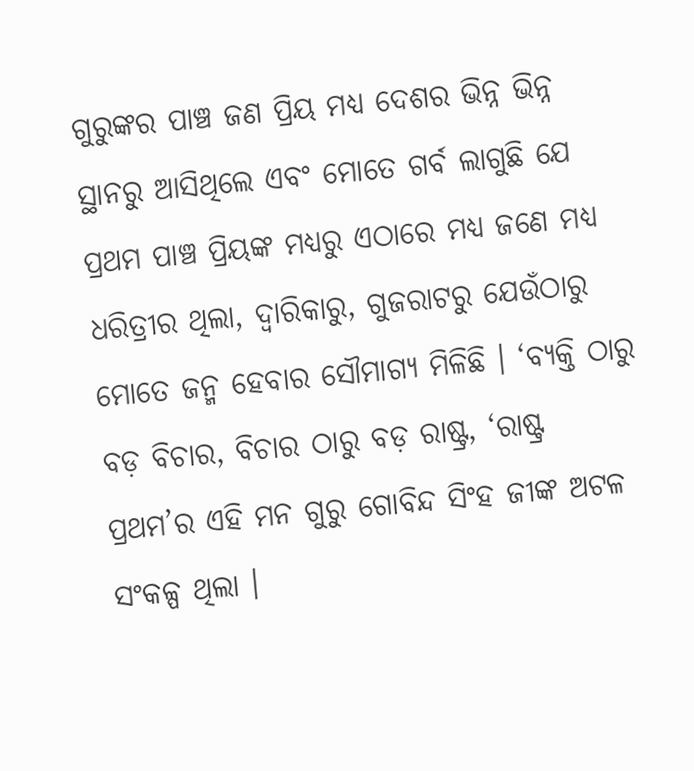ଗୁରୁଙ୍କର ପାଞ୍ଚ ଜଣ ପ୍ରିୟ ମଧ୍ୟ ଦେଶର ଭିନ୍ନ ଭିନ୍ନ ସ୍ଥାନରୁ ଆସିଥିଲେ ଏବଂ ମୋତେ ଗର୍ବ ଲାଗୁଛି ଯେ ପ୍ରଥମ ପାଞ୍ଚ ପ୍ରିୟଙ୍କ ମଧ୍ୟରୁ ଏଠାରେ ମଧ୍ୟ ଜଣେ ମଧ୍ୟ ଧରିତ୍ରୀର ଥିଲା, ଦ୍ୱାରିକାରୁ, ଗୁଜରାଟରୁ ଯେଉଁଠାରୁ ମୋତେ ଜନ୍ମ ହେବାର ସୌମାଗ୍ୟ ମିଳିଛି । ‘ବ୍ୟକ୍ତି ଠାରୁ ବଡ଼ ବିଚାର, ବିଚାର ଠାରୁ ବଡ଼ ରାଷ୍ଟ୍ର, ‘ରାଷ୍ଟ୍ର ପ୍ରଥମ’ର ଏହି ମନ ଗୁରୁ ଗୋବିନ୍ଦ ସିଂହ ଜୀଙ୍କ ଅଟଳ ସଂକଳ୍ପ ଥିଲା ।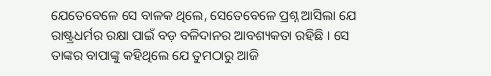ଯେତେବେଳେ ସେ ବାଳକ ଥିଲେ, ସେତେବେଳେ ପ୍ରଶ୍ନ ଆସିଲା ଯେ ରାଷ୍ଟ୍ରଧର୍ମର ରକ୍ଷା ପାଇଁ ବଡ଼ ବଳିଦାନର ଆବଶ୍ୟକତା ରହିଛି । ସେ ତାଙ୍କର ବାପାଙ୍କୁ କହିଥିଲେ ଯେ ତୁମଠାରୁ ଆଜି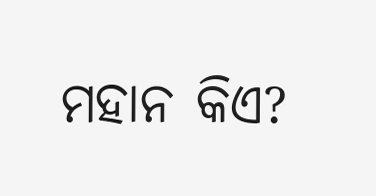ମହାନ କିଏ?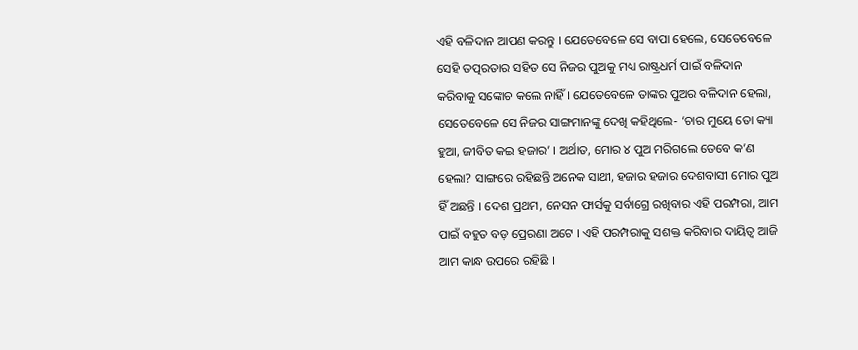ଏହି ବଳିଦାନ ଆପଣ କରନ୍ତୁ । ଯେତେବେଳେ ସେ ବାପା ହେଲେ, ସେତେବେଳେ ସେହି ତତ୍ପରତାର ସହିତ ସେ ନିଜର ପୁଅକୁ ମଧ୍ୟ ରାଷ୍ଟ୍ରଧର୍ମ ପାଇଁ ବଳିଦାନ କରିବାକୁ ସଙ୍କୋଚ କଲେ ନାହିଁ । ଯେତେବେଳେ ତାଙ୍କର ପୁଅର ବଳିଦାନ ହେଲା, ସେତେବେଳେ ସେ ନିଜର ସାଙ୍ଗମାନଙ୍କୁ ଦେଖି କହିଥିଲେ- ‘ଚାର ମୁୟେ ତୋ କ୍ୟା ହୁଆ, ଜୀବିତ କଇ ହଜାର’ । ଅର୍ଥାତ, ମୋର ୪ ପୁଅ ମରିଗଲେ ତେବେ କ’ଣ ହେଲା? ସାଙ୍ଗରେ ରହିଛନ୍ତି ଅନେକ ସାଥୀ, ହଜାର ହଜାର ଦେଶବାସୀ ମୋର ପୁଅ ହିଁ ଅଛନ୍ତି । ଦେଶ ପ୍ରଥମ, ନେସନ ଫାର୍ସକୁ ସର୍ବାଗ୍ରେ ରଖିବାର ଏହି ପରମ୍ପରା, ଆମ ପାଇଁ ବହୁତ ବଡ଼ ପ୍ରେରଣା ଅଟେ । ଏହି ପରମ୍ପରାକୁ ସଶକ୍ତ କରିବାର ଦାୟିତ୍ୱ ଆଜି ଆମ କାନ୍ଧ ଉପରେ ରହିଛି ।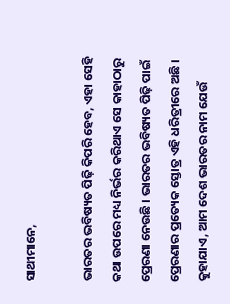ସାଥୀମାନେ,

ଭାରତର ଭବିଷ୍ୟତ ପିଢ଼ି କିପରି ହେବ, ଏହା ସେହି କଥା ଉପରେ ମଧ୍ୟ ନିର୍ଭର କରିଥାଏ ସେ କାହାଠାରୁ ପ୍ରେରଣା ନେଉଛି । ଭାରତର ଭବିଷ୍ୟତ ପିଢ଼ି ପାଇଁ ପ୍ରେରଣାର ପ୍ରତ୍ୟେକ ସ୍ତୋତ୍ର ଏହି ଧରିତ୍ରୀରେ ଅଛି । କୁହାଯାଏ, ଆମ ଦେଶ ଭାରତର ନାମ ଯେଉଁ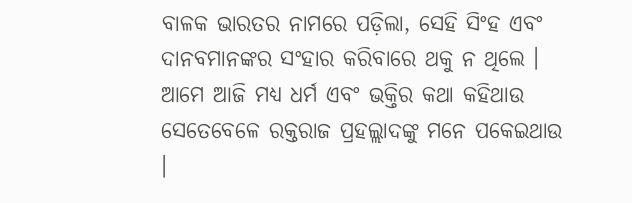ବାଳକ ଭାରତର ନାମରେ ପଡ଼ିଲା, ସେହି ସିଂହ ଏବଂ ଦାନବମାନଙ୍କର ସଂହାର କରିବାରେ ଥକୁ ନ ଥିଲେ । ଆମେ ଆଜି ମଧ୍ୟ ଧର୍ମ ଏବଂ ଭକ୍ତିର କଥା କହିଥାଉ ସେତେବେଳେ ରକ୍ତରାଜ ପ୍ରହଲ୍ଲାଦଙ୍କୁ ମନେ ପକେଇଥାଉ ।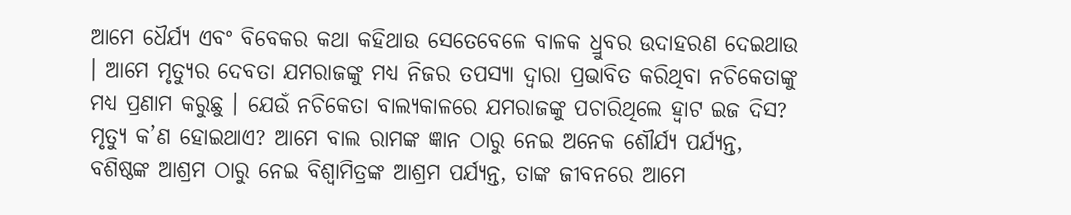ଆମେ ଧୈର୍ଯ୍ୟ ଏବଂ ବିବେକର କଥା କହିଥାଉ ସେତେବେଳେ ବାଳକ ଧ୍ରୁବର ଉଦାହରଣ ଦେଇଥାଉ । ଆମେ ମୃତ୍ୟୁର ଦେବତା ଯମରାଜଙ୍କୁ ମଧ୍ୟ ନିଜର ତପସ୍ୟା ଦ୍ୱାରା ପ୍ରଭାବିତ କରିଥିବା ନଚିକେତାଙ୍କୁ ମଧ୍ୟ ପ୍ରଣାମ କରୁଛୁ । ଯେଉଁ ନଚିକେତା ବାଲ୍ୟକାଳରେ ଯମରାଜଙ୍କୁ ପଚାରିଥିଲେ ହ୍ୱାଟ ଇଜ ଦିସ? ମୃତ୍ୟୁ କ’ଣ ହୋଇଥାଏ? ଆମେ ବାଲ ରାମଙ୍କ ଜ୍ଞାନ ଠାରୁ ନେଇ ଅନେକ ଶୌର୍ଯ୍ୟ ପର୍ଯ୍ୟନ୍ତ, ବଶିଷ୍ଠଙ୍କ ଆଶ୍ରମ ଠାରୁ ନେଇ ବିଶ୍ୱାମିତ୍ରଙ୍କ ଆଶ୍ରମ ପର୍ଯ୍ୟନ୍ତ, ତାଙ୍କ ଜୀବନରେ ଆମେ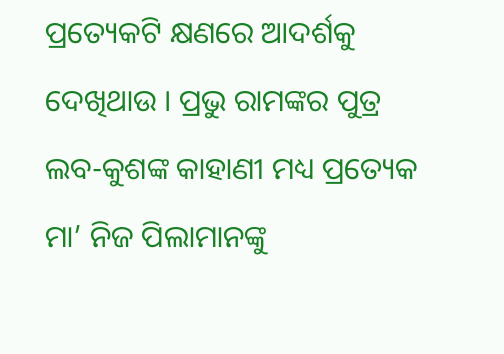ପ୍ରତ୍ୟେକଟି କ୍ଷଣରେ ଆଦର୍ଶକୁ ଦେଖିଥାଉ । ପ୍ରଭୁ ରାମଙ୍କର ପୁତ୍ର ଲବ-କୁଶଙ୍କ କାହାଣୀ ମଧ୍ୟ ପ୍ରତ୍ୟେକ ମା’ ନିଜ ପିଲାମାନଙ୍କୁ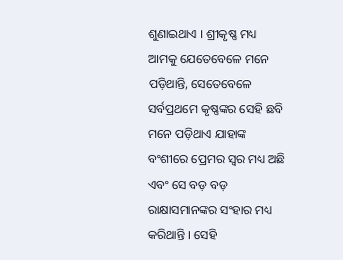ଶୁଣାଇଥାଏ । ଶ୍ରୀକୃଷ୍ଣ ମଧ୍ୟ ଆମକୁ ଯେତେବେଳେ ମନେ ପଡ଼ିଥାନ୍ତି, ସେତେବେଳେ ସର୍ବପ୍ରଥମେ କୃଷ୍ଣଙ୍କର ସେହି ଛବି ମନେ ପଡ଼ିଥାଏ ଯାହାଙ୍କ ବଂଶୀରେ ପ୍ରେମର ସ୍ୱର ମଧ୍ୟ ଅଛି ଏବଂ ସେ ବଡ଼ ବଡ଼ ରାକ୍ଷାସମାନଙ୍କର ସଂହାର ମଧ୍ୟ କରିଥାନ୍ତି । ସେହି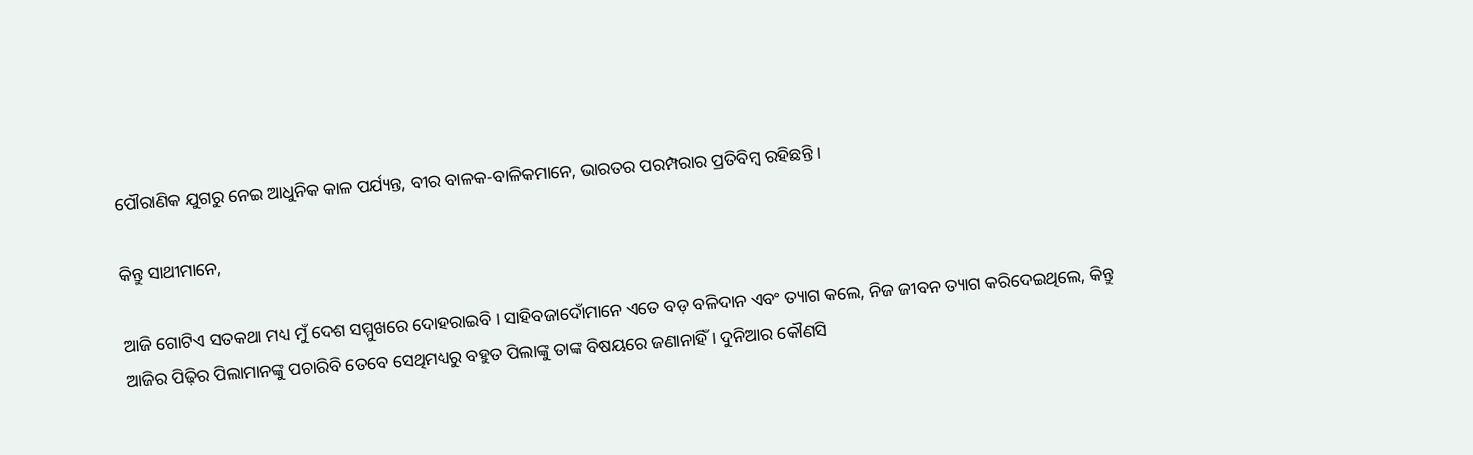ପୌରାଣିକ ଯୁଗରୁ ନେଇ ଆଧୁନିକ କାଳ ପର୍ଯ୍ୟନ୍ତ, ବୀର ବାଳକ-ବାଳିକମାନେ, ଭାରତର ପରମ୍ପରାର ପ୍ରତିବିମ୍ବ ରହିଛନ୍ତି ।

କିନ୍ତୁ ସାଥୀମାନେ,

ଆଜି ଗୋଟିଏ ସତକଥା ମଧ୍ୟ ମୁଁ ଦେଶ ସମ୍ମୁଖରେ ଦୋହରାଇବି । ସାହିବଜାଦୋଁମାନେ ଏତେ ବଡ଼ ବଳିଦାନ ଏବଂ ତ୍ୟାଗ କଲେ, ନିଜ ଜୀବନ ତ୍ୟାଗ କରିଦେଇଥିଲେ, କିନ୍ତୁ ଆଜିର ପିଢ଼ିର ପିଲାମାନଙ୍କୁ ପଚାରିବି ତେବେ ସେଥିମଧ୍ୟରୁ ବହୁତ ପିଲାଙ୍କୁ ତାଙ୍କ ବିଷୟରେ ଜଣାନାହିଁ । ଦୁନିଆର କୌଣସି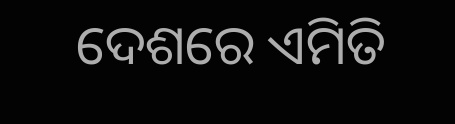ଦେଶରେ ଏମିତି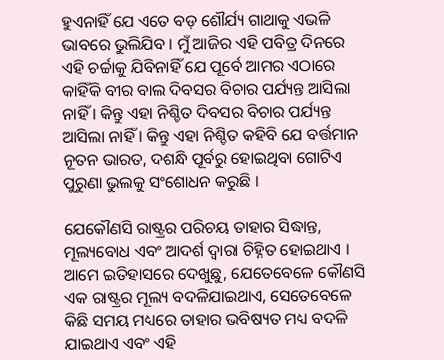ହୁଏନାହିଁ ଯେ ଏତେ ବଡ଼ ଶୌର୍ଯ୍ୟ ଗାଥାକୁ ଏଭଳି ଭାବରେ ଭୁଲିଯିବ । ମୁଁ ଆଜିର ଏହି ପବିତ୍ର ଦିନରେ ଏହି ଚର୍ଚ୍ଚାକୁ ଯିବିନାହିଁ ଯେ ପୂର୍ବେ ଆମର ଏଠାରେ କାହିଁକି ବୀର ବାଲ ଦିବସର ବିଚାର ପର୍ଯ୍ୟନ୍ତ ଆସିଲା ନାହିଁ । କିନ୍ତୁ ଏହା ନିଶ୍ଚିତ ଦିବସର ବିଚାର ପର୍ଯ୍ୟନ୍ତ ଆସିଲା ନାହିଁ । କିନ୍ତୁ ଏହା ନିଶ୍ଚିତ କହିବି ଯେ ବର୍ତ୍ତମାନ ନୂତନ ଭାରତ, ଦଶନ୍ଧି ପୂର୍ବରୁ ହୋଇଥିବା ଗୋଟିଏ ପୁରୁଣା ଭୁଲକୁ ସଂଶୋଧନ କରୁଛି ।

ଯେକୌଣସି ରାଷ୍ଟ୍ରର ପରିଚୟ ତାହାର ସିଦ୍ଧାନ୍ତ, ମୂଲ୍ୟବୋଧ ଏବଂ ଆଦର୍ଶ ଦ୍ୱାରା ଚିହ୍ନିତ ହୋଇଥାଏ । ଆମେ ଇତିହାସରେ ଦେଖୁଛୁ, ଯେତେବେଳେ କୌଣସି ଏକ ରାଷ୍ଟ୍ରର ମୂଲ୍ୟ ବଦଳିଯାଇଥାଏ, ସେତେବେଳେ କିଛି ସମୟ ମଧ୍ୟରେ ତାହାର ଭବିଷ୍ୟତ ମଧ୍ୟ ବଦଳି ଯାଇଥାଏ ଏବଂ ଏହି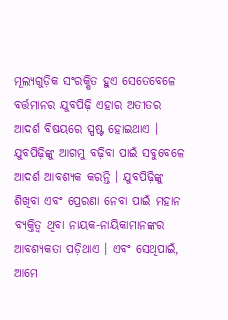ମୂଲ୍ୟଗୁଡ଼ିକ ସଂରକ୍ଷିତ ହୁଏ ସେତେବେଳେ ବର୍ତ୍ତମାନର ଯୁବପିଢ଼ି ଏହାର ଅତୀତର ଆଦର୍ଶ ବିଷୟରେ ସ୍ପଷ୍ଟ ହୋଇଥାଏ । ଯୁବପିଢ଼ିଙ୍କୁ ଆଗମୁ ବଢ଼ିବା ପାଇଁ ସବୁବେଳେ ଆଦର୍ଶ ଆବଶ୍ୟକ କରନ୍ତି । ଯୁବପିଢ଼ିଙ୍କୁ ଶିଖିବା ଏବଂ ପ୍ରେରଣା ନେବା ପାଇଁ ମହାନ ବ୍ୟକ୍ତିତ୍ୱ ଥିବା ନାୟକ-ନାୟିକାମାନଙ୍କର ଆବଶ୍ୟକତା ପଡ଼ିଥାଏ । ଏବଂ ସେଥିପାଇଁ, ଆମେ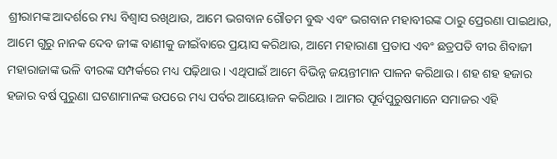ଶ୍ରୀରାମଙ୍କ ଆଦର୍ଶରେ ମଧ୍ୟ ବିଶ୍ୱାସ ରଖିଥାଉ, ଆମେ ଭଗବାନ ଗୌତମ ବୁଦ୍ଧ ଏବଂ ଭଗବାନ ମହାବୀରଙ୍କ ଠାରୁ ପ୍ରେରଣା ପାଇଥାଉ, ଆମେ ଗୁରୁ ନାନକ ଦେବ ଜୀଙ୍କ ବାଣୀକୁ ଜୀଇଁବାରେ ପ୍ରୟାସ କରିଥାଉ, ଆମେ ମହାରାଣା ପ୍ରତାପ ଏବଂ ଛତ୍ରପତି ବୀର ଶିବାଜୀ ମହାରାଜାଙ୍କ ଭଳି ବୀରଙ୍କ ସମ୍ପର୍କରେ ମଧ୍ୟ ପଢ଼ିଥାଉ । ଏଥିପାଇଁ ଆମେ ବିଭିନ୍ନ ଜୟନ୍ତୀମାନ ପାଳନ କରିଥାଉ । ଶହ ଶହ ହଜାର ହଜାର ବର୍ଷ ପୁରୁଣା ଘଟଣାମାନଙ୍କ ଉପରେ ମଧ୍ୟ ପର୍ବର ଆୟୋଜନ କରିଥାଉ । ଆମର ପୂର୍ବପୁରୁଷମାନେ ସମାଜର ଏହି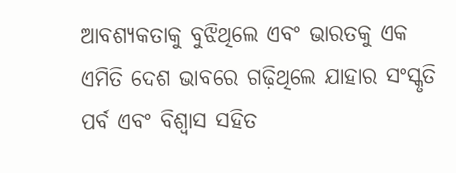ଆବଶ୍ୟକତାକୁ ବୁଝିଥିଲେ ଏବଂ ଭାରତକୁ ଏକ ଏମିତି ଦେଶ ଭାବରେ ଗଢ଼ିଥିଲେ ଯାହାର ସଂସ୍କୃତି ପର୍ବ ଏବଂ ବିଶ୍ୱାସ ସହିତ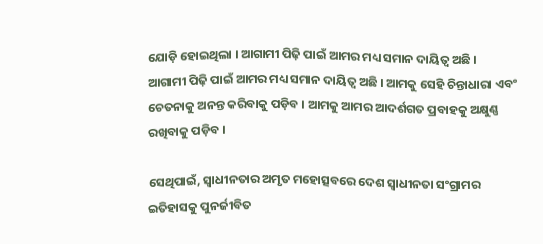ଯୋଡ଼ି ହୋଇଥିଲା । ଆଗାମୀ ପିଢ଼ି ପାଇଁ ଆମର ମଧ୍ୟ ସମାନ ଦାୟିତ୍ୱ ଅଛି । ଆଗାମୀ ପିଢ଼ି ପାଇଁ ଆମର ମଧ୍ୟ ସମାନ ଦାୟିତ୍ୱ ଅଛି । ଆମକୁ ସେହି ଚିନ୍ତାଧାରା ଏବଂ ଚେତନାକୁ ଅନନ୍ତ କରିବାକୁ ପଡ଼ିବ । ଆମକୁ ଆମର ଆଦର୍ଶଗତ ପ୍ରବାହକୁ ଅକ୍ଷୁଣ୍ଣ ରଖିବାକୁ ପଡ଼ିବ ।

ସେଥିପାଇଁ, ସ୍ୱାଧୀନତାର ଅମୃତ ମହୋତ୍ସବରେ ଦେଶ ସ୍ୱାଧୀନତା ସଂଗ୍ରାମର ଇତିହାସକୁ ପୁନର୍ଜୀବିତ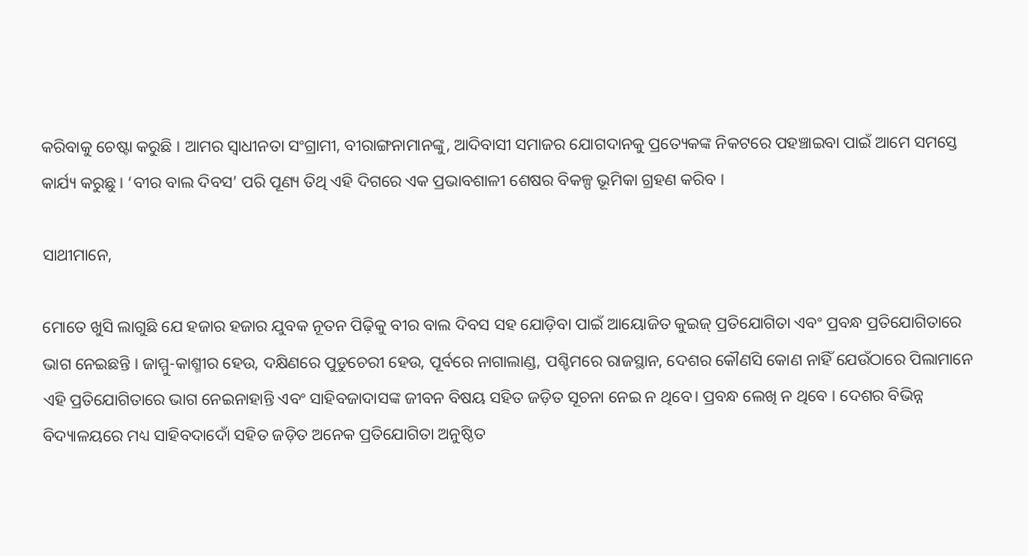କରିବାକୁ ଚେଷ୍ଟା କରୁଛି । ଆମର ସ୍ୱାଧୀନତା ସଂଗ୍ରାମୀ, ବୀରାଙ୍ଗନାମାନଙ୍କୁ, ଆଦିବାସୀ ସମାଜର ଯୋଗଦାନକୁ ପ୍ରତ୍ୟେକଙ୍କ ନିକଟରେ ପହଞ୍ଚାଇବା ପାଇଁ ଆମେ ସମସ୍ତେ କାର୍ଯ୍ୟ କରୁଛୁ । ‘ବୀର ବାଲ ଦିବସ’ ପରି ପୂଣ୍ୟ ତିଥି ଏହି ଦିଗରେ ଏକ ପ୍ରଭାବଶାଳୀ ଶେଷର ବିକଳ୍ପ ଭୂମିକା ଗ୍ରହଣ କରିବ ।

ସାଥୀମାନେ,

ମୋତେ ଖୁସି ଲାଗୁଛି ଯେ ହଜାର ହଜାର ଯୁବକ ନୂତନ ପିଢ଼ିକୁ ବୀର ବାଲ ଦିବସ ସହ ଯୋଡ଼ିବା ପାଇଁ ଆୟୋଜିତ କୁଇଜ୍ ପ୍ରତିଯୋଗିତା ଏବଂ ପ୍ରବନ୍ଧ ପ୍ରତିଯୋଗିତାରେ ଭାଗ ନେଇଛନ୍ତି । ଜାମ୍ମୁ-କାଶ୍ମୀର ହେଉ, ଦକ୍ଷିଣରେ ପୁଡୁଚେରୀ ହେଉ, ପୂର୍ବରେ ନାଗାଲାଣ୍ଡ, ପଶ୍ଚିମରେ ରାଜସ୍ଥାନ, ଦେଶର କୌଣସି କୋଣ ନାହିଁ ଯେଉଁଠାରେ ପିଲାମାନେ ଏହି ପ୍ରତିଯୋଗିତାରେ ଭାଗ ନେଇନାହାନ୍ତି ଏବଂ ସାହିବଜାଦାସଙ୍କ ଜୀବନ ବିଷୟ ସହିତ ଜଡ଼ିତ ସୂଚନା ନେଇ ନ ଥିବେ। ପ୍ରବନ୍ଧ ଲେଖି ନ ଥିବେ । ଦେଶର ବିଭିନ୍ନ ବିଦ୍ୟାଳୟରେ ମଧ୍ୟ ସାହିବଦାଦୋଁ ସହିତ ଜଡ଼ିତ ଅନେକ ପ୍ରତିଯୋଗିତା ଅନୁଷ୍ଠିତ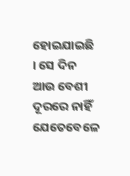ହୋଇଯାଇଛି । ସେ ଦିନ ଆଉ ବେଶୀ ଦୂରରେ ନାହିଁ ଯେତେବେଳେ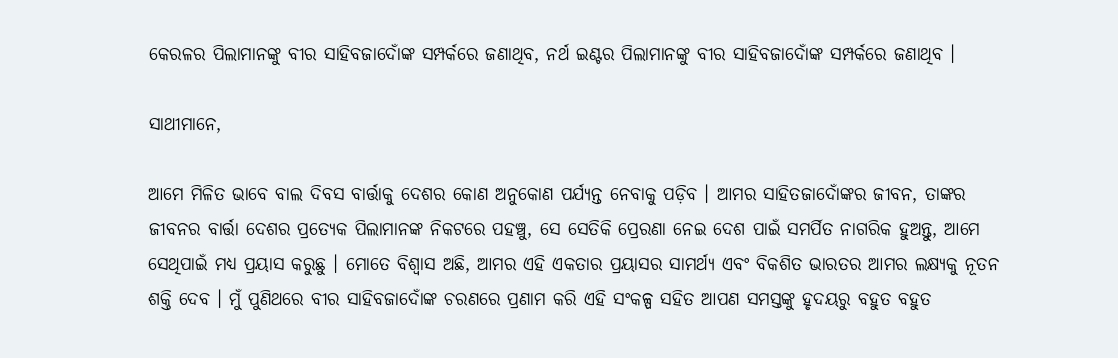କେରଳର ପିଲାମାନଙ୍କୁ ବୀର ସାହିବଜାଦୋଁଙ୍କ ସମ୍ପର୍କରେ ଜଣାଥିବ, ନର୍ଥ ଇଣ୍ଟର ପିଲାମାନଙ୍କୁ ବୀର ସାହିବଜାଦୋଁଙ୍କ ସମ୍ପର୍କରେ ଜଣାଥିବ ।

ସାଥୀମାନେ,

ଆମେ ମିଳିତ ଭାବେ ବାଲ ଦିବସ ବାର୍ତ୍ତାକୁ ଦେଶର କୋଣ ଅନୁକୋଣ ପର୍ଯ୍ୟନ୍ତ ନେବାକୁ ପଡ଼ିବ । ଆମର ସାହିତଜାଦୋଁଙ୍କର ଜୀବନ, ତାଙ୍କର ଜୀବନର ବାର୍ତ୍ତା ଦେଶର ପ୍ରତ୍ୟେକ ପିଲାମାନଙ୍କ ନିକଟରେ ପହଞ୍ଚୁ, ସେ ସେତିକି ପ୍ରେରଣା ନେଇ ଦେଶ ପାଇଁ ସମର୍ପିତ ନାଗରିକ ହୁଅନ୍ତୁ, ଆମେ ସେଥିପାଇଁ ମଧ୍ୟ ପ୍ରୟାସ କରୁଛୁ । ମୋତେ ବିଶ୍ୱାସ ଅଛି, ଆମର ଏହି ଏକତାର ପ୍ରୟାସର ସାମର୍ଥ୍ୟ ଏବଂ ବିକଶିତ ଭାରତର ଆମର ଲକ୍ଷ୍ୟକୁ ନୂତନ ଶକ୍ତି ଦେବ । ମୁଁ ପୁଣିଥରେ ବୀର ସାହିବଜାଦୋଁଙ୍କ ଚରଣରେ ପ୍ରଣାମ କରି ଏହି ସଂକଳ୍ପ ସହିତ ଆପଣ ସମସ୍ତଙ୍କୁ ହୃଦୟରୁ ବହୁତ ବହୁତ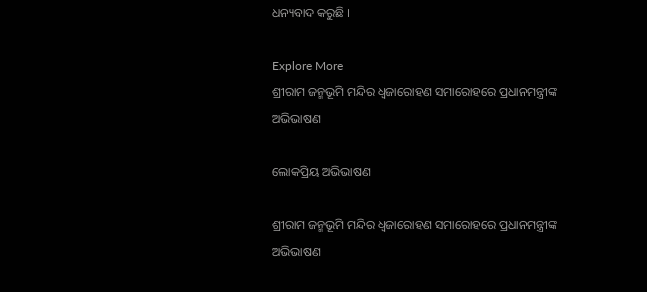ଧନ୍ୟବାଦ କରୁଛି ।

Explore More
ଶ୍ରୀରାମ ଜନ୍ମଭୂମି ମନ୍ଦିର ଧ୍ଵଜାରୋହଣ ସମାରୋହରେ ପ୍ରଧାନମନ୍ତ୍ରୀଙ୍କ ଅଭିଭାଷଣ

ଲୋକପ୍ରିୟ ଅଭିଭାଷଣ

ଶ୍ରୀରାମ ଜନ୍ମଭୂମି ମନ୍ଦିର ଧ୍ଵଜାରୋହଣ ସମାରୋହରେ ପ୍ରଧାନମନ୍ତ୍ରୀଙ୍କ ଅଭିଭାଷଣ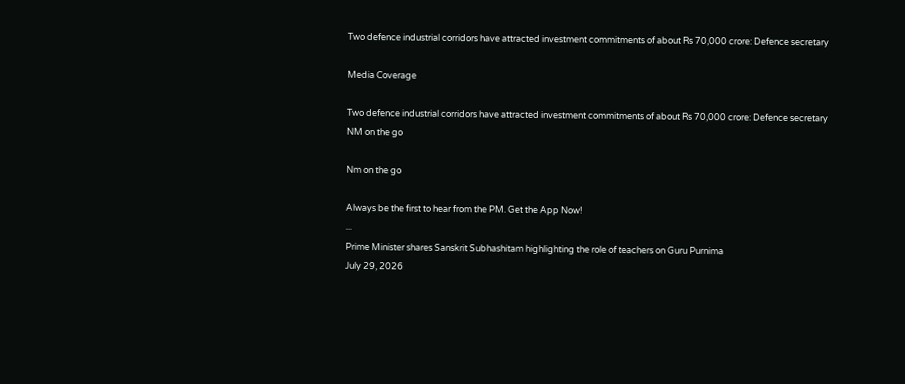Two defence industrial corridors have attracted investment commitments of about Rs 70,000 crore: Defence secretary

Media Coverage

Two defence industrial corridors have attracted investment commitments of about Rs 70,000 crore: Defence secretary
NM on the go

Nm on the go

Always be the first to hear from the PM. Get the App Now!
...
Prime Minister shares Sanskrit Subhashitam highlighting the role of teachers on Guru Purnima
July 29, 2026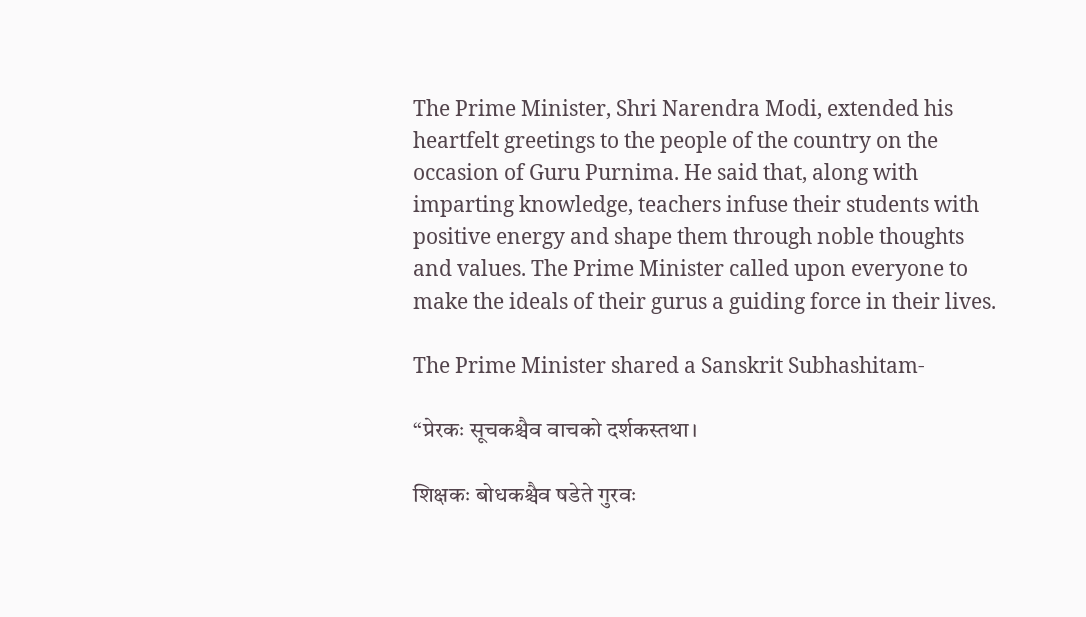The Prime Minister, Shri Narendra Modi, extended his heartfelt greetings to the people of the country on the occasion of Guru Purnima. He said that, along with imparting knowledge, teachers infuse their students with positive energy and shape them through noble thoughts and values. The Prime Minister called upon everyone to make the ideals of their gurus a guiding force in their lives.

The Prime Minister shared a Sanskrit Subhashitam-

“प्रेरकः सूचकश्चैव वाचको दर्शकस्तथा।

शिक्षकः बोधकश्चैव षडेते गुरवः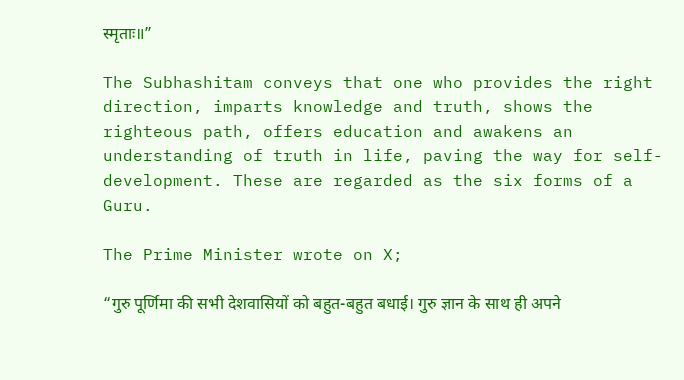स्मृताः॥”

The Subhashitam conveys that one who provides the right direction, imparts knowledge and truth, shows the righteous path, offers education and awakens an understanding of truth in life, paving the way for self-development. These are regarded as the six forms of a Guru.

The Prime Minister wrote on X;

“गुरु पूर्णिमा की सभी देशवासियों को बहुत-बहुत बधाई। गुरु ज्ञान के साथ ही अपने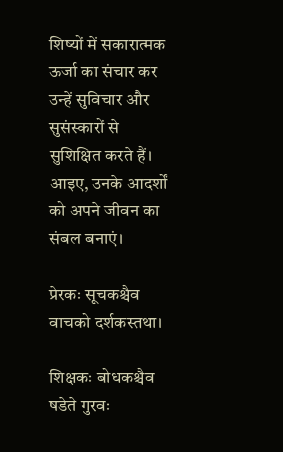शिष्यों में सकारात्मक ऊर्जा का संचार कर उन्हें सुविचार और सुसंस्कारों से सुशिक्षित करते हैं। आइए, उनके आदर्शों को अपने जीवन का संबल बनाएं।

प्रेरकः सूचकश्चैव वाचको दर्शकस्तथा।

शिक्षकः बोधकश्चैव षडेते गुरवः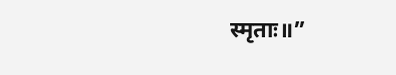स्मृताः॥”